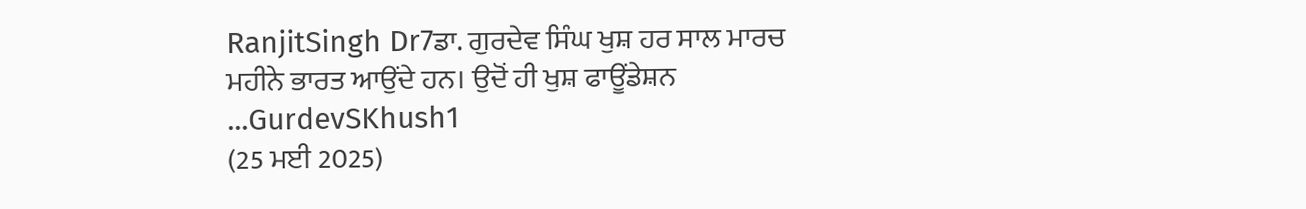RanjitSingh Dr7ਡਾ. ਗੁਰਦੇਵ ਸਿੰਘ ਖੁਸ਼ ਹਰ ਸਾਲ ਮਾਰਚ ਮਹੀਨੇ ਭਾਰਤ ਆਉਂਦੇ ਹਨ। ਉਦੋਂ ਹੀ ਖੁਸ਼ ਫਾਊਂਡੇਸ਼ਨ ...GurdevSKhush1
(25 ਮਈ 2025)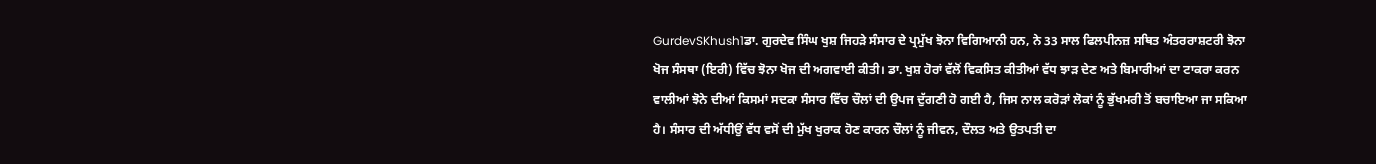GurdevSKhush1ਡਾ. ਗੁਰਦੇਵ ਸਿੰਘ ਖੁਸ਼ ਜਿਹੜੇ ਸੰਸਾਰ ਦੇ ਪ੍ਰਮੁੱਖ ਝੋਨਾ ਵਿਗਿਆਨੀ ਹਨ, ਨੇ 33 ਸਾਲ ਫਿਲਪੀਨਜ਼ ਸਥਿਤ ਅੰਤਰਰਾਸ਼ਟਰੀ ਝੋਨਾ ਖੋਜ ਸੰਸਥਾ (ਇਰੀ) ਵਿੱਚ ਝੋਨਾ ਖੋਜ ਦੀ ਅਗਵਾਈ ਕੀਤੀ। ਡਾ. ਖੁਸ਼ ਹੋਰਾਂ ਵੱਲੋਂ ਵਿਕਸਿਤ ਕੀਤੀਆਂ ਵੱਧ ਝਾੜ ਦੇਣ ਅਤੇ ਬਿਮਾਰੀਆਂ ਦਾ ਟਾਕਰਾ ਕਰਨ ਵਾਲੀਆਂ ਝੋਨੇ ਦੀਆਂ ਕਿਸਮਾਂ ਸਦਕਾ ਸੰਸਾਰ ਵਿੱਚ ਚੌਲਾਂ ਦੀ ਉਪਜ ਦੁੱਗਣੀ ਹੋ ਗਈ ਹੈ, ਜਿਸ ਨਾਲ ਕਰੋੜਾਂ ਲੋਕਾਂ ਨੂੰ ਭੁੱਖਮਰੀ ਤੋਂ ਬਚਾਇਆ ਜਾ ਸਕਿਆ ਹੈ। ਸੰਸਾਰ ਦੀ ਅੱਧੀਉਂ ਵੱਧ ਵਸੋਂ ਦੀ ਮੁੱਖ ਖੁਰਾਕ ਹੋਣ ਕਾਰਨ ਚੌਲਾਂ ਨੂੰ ਜੀਵਨ, ਦੌਲਤ ਅਤੇ ਉਤਪਤੀ ਦਾ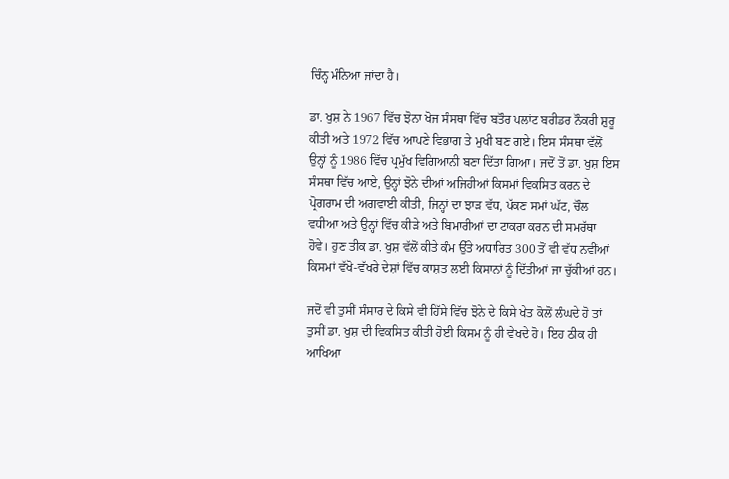ਚਿੰਨ੍ਹ ਮੰਨਿਆ ਜਾਂਦਾ ਹੈ।

ਡਾ. ਖੁਸ਼ ਨੇ 1967 ਵਿੱਚ ਝੋਨਾ ਖੋਜ ਸੰਸਥਾ ਵਿੱਚ ਬਤੌਰ ਪਲਾਂਟ ਬਰੀਡਰ ਨੌਕਰੀ ਸ਼ੁਰੂ ਕੀਤੀ ਅਤੇ 1972 ਵਿੱਚ ਆਪਣੇ ਵਿਭਾਗ ਤੇ ਮੁਖੀ ਬਣ ਗਏ। ਇਸ ਸੰਸਥਾ ਵੱਲੋਂ ਉਨ੍ਹਾਂ ਨੂੰ 1986 ਵਿੱਚ ਪ੍ਰਮੁੱਖ ਵਿਗਿਆਨੀ ਬਣਾ ਦਿੱਤਾ ਗਿਆ। ਜਦੋਂ ਤੋਂ ਡਾ. ਖੁਸ਼ ਇਸ ਸੰਸਥਾ ਵਿੱਚ ਆਏ, ਉਨ੍ਹਾਂ ਝੋਨੇ ਦੀਆਂ ਅਜਿਹੀਆਂ ਕਿਸਮਾਂ ਵਿਕਸਿਤ ਕਰਨ ਦੇ ਪ੍ਰੋਗਰਾਮ ਦੀ ਅਗਵਾਈ ਕੀਤੀ, ਜਿਨ੍ਹਾਂ ਦਾ ਝਾੜ ਵੱਧ, ਪੱਕਣ ਸਮਾਂ ਘੱਟ, ਚੌਲ ਵਧੀਆ ਅਤੇ ਉਨ੍ਹਾਂ ਵਿੱਚ ਕੀੜੇ ਅਤੇ ਬਿਮਾਰੀਆਂ ਦਾ ਟਾਕਰਾ ਕਰਨ ਦੀ ਸਮਰੱਥਾ ਹੋਵੇ। ਹੁਣ ਤੀਕ ਡਾ. ਖੁਸ਼ ਵੱਲੋਂ ਕੀਤੇ ਕੰਮ ਉੱਤੇ ਅਧਾਰਿਤ 300 ਤੋਂ ਵੀ ਵੱਧ ਨਵੀਂਆਂ ਕਿਸਮਾਂ ਵੱਖੋ-ਵੱਖਰੇ ਦੇਸ਼ਾਂ ਵਿੱਚ ਕਾਸ਼ਤ ਲਈ ਕਿਸਾਨਾਂ ਨੂੰ ਦਿੱਤੀਆਂ ਜਾ ਚੁੱਕੀਆਂ ਹਨ।

ਜਦੋਂ ਵੀ ਤੁਸੀਂ ਸੰਸਾਰ ਦੇ ਕਿਸੇ ਵੀ ਹਿੱਸੇ ਵਿੱਚ ਝੋਨੇ ਦੇ ਕਿਸੇ ਖੇਤ ਕੋਲੋਂ ਲੰਘਦੇ ਹੋ ਤਾਂ ਤੁਸੀਂ ਡਾ. ਖੁਸ਼ ਦੀ ਵਿਕਸਿਤ ਕੀਤੀ ਹੋਈ ਕਿਸਮ ਨੂੰ ਹੀ ਵੇਖਦੇ ਹੋ। ਇਹ ਠੀਕ ਹੀ ਆਖਿਆ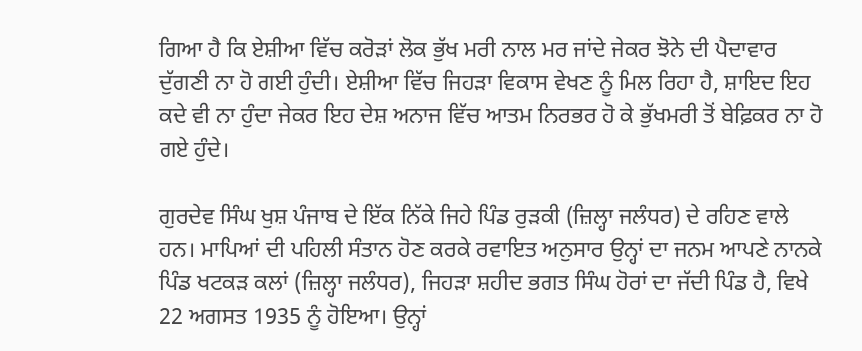ਗਿਆ ਹੈ ਕਿ ਏਸ਼ੀਆ ਵਿੱਚ ਕਰੋੜਾਂ ਲੋਕ ਭੁੱਖ ਮਰੀ ਨਾਲ ਮਰ ਜਾਂਦੇ ਜੇਕਰ ਝੋਨੇ ਦੀ ਪੈਦਾਵਾਰ ਦੁੱਗਣੀ ਨਾ ਹੋ ਗਈ ਹੁੰਦੀ। ਏਸ਼ੀਆ ਵਿੱਚ ਜਿਹੜਾ ਵਿਕਾਸ ਵੇਖਣ ਨੂੰ ਮਿਲ ਰਿਹਾ ਹੈ, ਸ਼ਾਇਦ ਇਹ ਕਦੇ ਵੀ ਨਾ ਹੁੰਦਾ ਜੇਕਰ ਇਹ ਦੇਸ਼ ਅਨਾਜ ਵਿੱਚ ਆਤਮ ਨਿਰਭਰ ਹੋ ਕੇ ਭੁੱਖਮਰੀ ਤੋਂ ਬੇਫ਼ਿਕਰ ਨਾ ਹੋ ਗਏ ਹੁੰਦੇ।

ਗੁਰਦੇਵ ਸਿੰਘ ਖੁਸ਼ ਪੰਜਾਬ ਦੇ ਇੱਕ ਨਿੱਕੇ ਜਿਹੇ ਪਿੰਡ ਰੁੜਕੀ (ਜ਼ਿਲ੍ਹਾ ਜਲੰਧਰ) ਦੇ ਰਹਿਣ ਵਾਲੇ ਹਨ। ਮਾਪਿਆਂ ਦੀ ਪਹਿਲੀ ਸੰਤਾਨ ਹੋਣ ਕਰਕੇ ਰਵਾਇਤ ਅਨੁਸਾਰ ਉਨ੍ਹਾਂ ਦਾ ਜਨਮ ਆਪਣੇ ਨਾਨਕੇ ਪਿੰਡ ਖਟਕੜ ਕਲਾਂ (ਜ਼ਿਲ੍ਹਾ ਜਲੰਧਰ), ਜਿਹੜਾ ਸ਼ਹੀਦ ਭਗਤ ਸਿੰਘ ਹੋਰਾਂ ਦਾ ਜੱਦੀ ਪਿੰਡ ਹੈ, ਵਿਖੇ 22 ਅਗਸਤ 1935 ਨੂੰ ਹੋਇਆ। ਉਨ੍ਹਾਂ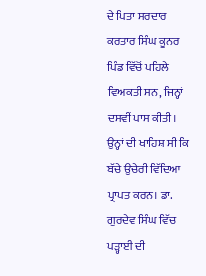ਦੇ ਪਿਤਾ ਸਰਦਾਰ ਕਰਤਾਰ ਸਿੰਘ ਕੂਨਰ ਪਿੰਡ ਵਿੱਚੋਂ ਪਹਿਲੇ ਵਿਅਕਤੀ ਸਨ, ਜਿਨ੍ਹਾਂ ਦਸਵੀਂ ਪਾਸ ਕੀਤੀ। ਉਨ੍ਹਾਂ ਦੀ ਖਾਹਿਸ਼ ਸੀ ਕਿ ਬੱਚੇ ਉਚੇਰੀ ਵਿੱਦਿਆ ਪ੍ਰਾਪਤ ਕਰਨ। ਡਾ. ਗੁਰਦੇਵ ਸਿੰਘ ਵਿੱਚ ਪੜ੍ਹਾਈ ਦੀ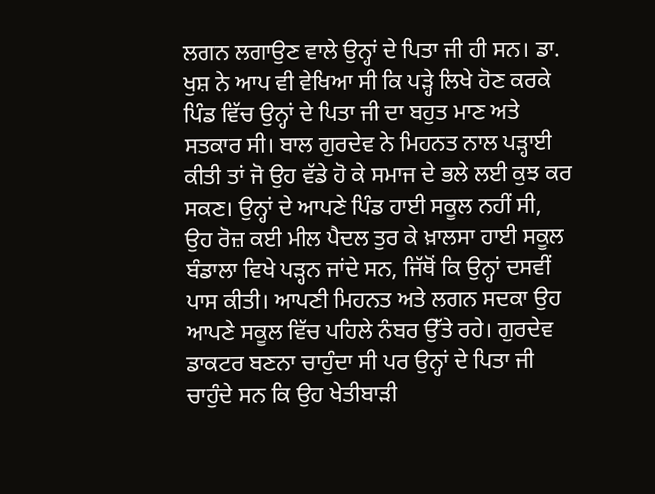ਲਗਨ ਲਗਾਉਣ ਵਾਲੇ ਉਨ੍ਹਾਂ ਦੇ ਪਿਤਾ ਜੀ ਹੀ ਸਨ। ਡਾ. ਖੁਸ਼ ਨੇ ਆਪ ਵੀ ਵੇਖਿਆ ਸੀ ਕਿ ਪੜ੍ਹੇ ਲਿਖੇ ਹੋਣ ਕਰਕੇ ਪਿੰਡ ਵਿੱਚ ਉਨ੍ਹਾਂ ਦੇ ਪਿਤਾ ਜੀ ਦਾ ਬਹੁਤ ਮਾਣ ਅਤੇ ਸਤਕਾਰ ਸੀ। ਬਾਲ ਗੁਰਦੇਵ ਨੇ ਮਿਹਨਤ ਨਾਲ ਪੜ੍ਹਾਈ ਕੀਤੀ ਤਾਂ ਜੋ ਉਹ ਵੱਡੇ ਹੋ ਕੇ ਸਮਾਜ ਦੇ ਭਲੇ ਲਈ ਕੁਝ ਕਰ ਸਕਣ। ਉਨ੍ਹਾਂ ਦੇ ਆਪਣੇ ਪਿੰਡ ਹਾਈ ਸਕੂਲ ਨਹੀਂ ਸੀ, ਉਹ ਰੋਜ਼ ਕਈ ਮੀਲ ਪੈਦਲ ਤੁਰ ਕੇ ਖ਼ਾਲਸਾ ਹਾਈ ਸਕੂਲ ਬੰਡਾਲਾ ਵਿਖੇ ਪੜ੍ਹਨ ਜਾਂਦੇ ਸਨ, ਜਿੱਥੋਂ ਕਿ ਉਨ੍ਹਾਂ ਦਸਵੀਂ ਪਾਸ ਕੀਤੀ। ਆਪਣੀ ਮਿਹਨਤ ਅਤੇ ਲਗਨ ਸਦਕਾ ਉਹ ਆਪਣੇ ਸਕੂਲ ਵਿੱਚ ਪਹਿਲੇ ਨੰਬਰ ਉੱਤੇ ਰਹੇ। ਗੁਰਦੇਵ ਡਾਕਟਰ ਬਣਨਾ ਚਾਹੁੰਦਾ ਸੀ ਪਰ ਉਨ੍ਹਾਂ ਦੇ ਪਿਤਾ ਜੀ ਚਾਹੁੰਦੇ ਸਨ ਕਿ ਉਹ ਖੇਤੀਬਾੜੀ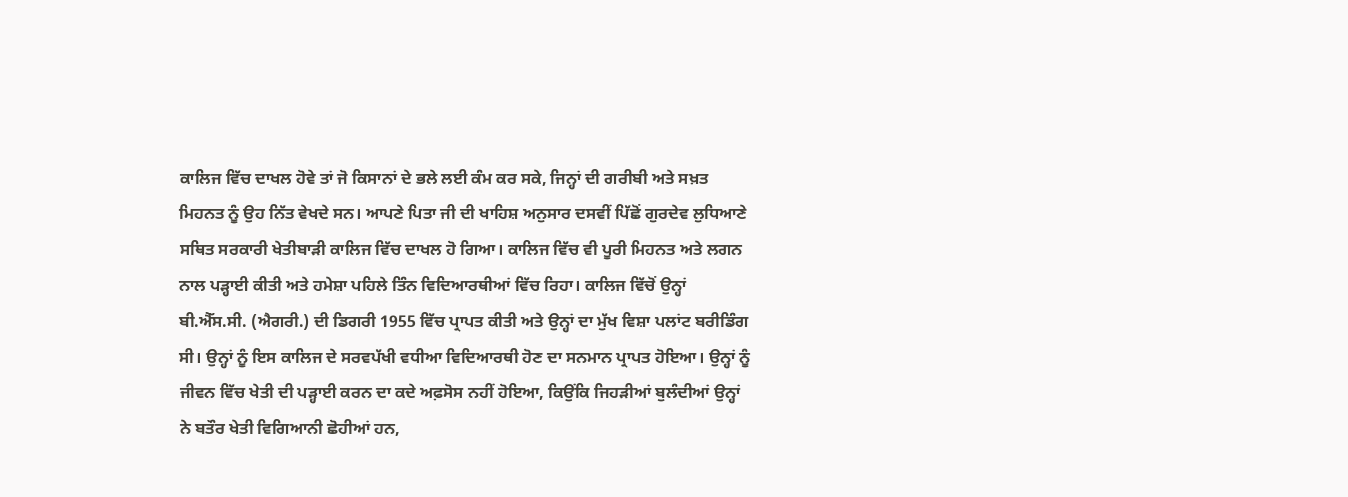ਕਾਲਿਜ ਵਿੱਚ ਦਾਖਲ ਹੋਵੇ ਤਾਂ ਜੋ ਕਿਸਾਨਾਂ ਦੇ ਭਲੇ ਲਈ ਕੰਮ ਕਰ ਸਕੇ, ਜਿਨ੍ਹਾਂ ਦੀ ਗਰੀਬੀ ਅਤੇ ਸਖ਼ਤ ਮਿਹਨਤ ਨੂੰ ਉਹ ਨਿੱਤ ਵੇਖਦੇ ਸਨ। ਆਪਣੇ ਪਿਤਾ ਜੀ ਦੀ ਖਾਹਿਸ਼ ਅਨੁਸਾਰ ਦਸਵੀਂ ਪਿੱਛੋਂ ਗੁਰਦੇਵ ਲੁਧਿਆਣੇ ਸਥਿਤ ਸਰਕਾਰੀ ਖੇਤੀਬਾੜੀ ਕਾਲਿਜ ਵਿੱਚ ਦਾਖਲ ਹੋ ਗਿਆ। ਕਾਲਿਜ ਵਿੱਚ ਵੀ ਪੂਰੀ ਮਿਹਨਤ ਅਤੇ ਲਗਨ ਨਾਲ ਪੜ੍ਹਾਈ ਕੀਤੀ ਅਤੇ ਹਮੇਸ਼ਾ ਪਹਿਲੇ ਤਿੰਨ ਵਿਦਿਆਰਥੀਆਂ ਵਿੱਚ ਰਿਹਾ। ਕਾਲਿਜ ਵਿੱਚੋਂ ਉਨ੍ਹਾਂ ਬੀ.ਐੱਸ.ਸੀ. (ਐਗਰੀ.) ਦੀ ਡਿਗਰੀ 1955 ਵਿੱਚ ਪ੍ਰਾਪਤ ਕੀਤੀ ਅਤੇ ਉਨ੍ਹਾਂ ਦਾ ਮੁੱਖ ਵਿਸ਼ਾ ਪਲਾਂਟ ਬਰੀਡਿੰਗ ਸੀ। ਉਨ੍ਹਾਂ ਨੂੰ ਇਸ ਕਾਲਿਜ ਦੇ ਸਰਵਪੱਖੀ ਵਧੀਆ ਵਿਦਿਆਰਥੀ ਹੋਣ ਦਾ ਸਨਮਾਨ ਪ੍ਰਾਪਤ ਹੋਇਆ। ਉਨ੍ਹਾਂ ਨੂੰ ਜੀਵਨ ਵਿੱਚ ਖੇਤੀ ਦੀ ਪੜ੍ਹਾਈ ਕਰਨ ਦਾ ਕਦੇ ਅਫ਼ਸੋਸ ਨਹੀਂ ਹੋਇਆ, ਕਿਉਂਕਿ ਜਿਹੜੀਆਂ ਬੁਲੰਦੀਆਂ ਉਨ੍ਹਾਂ ਨੇ ਬਤੌਰ ਖੇਤੀ ਵਿਗਿਆਨੀ ਛੋਹੀਆਂ ਹਨ,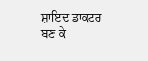ਸ਼ਾਇਦ ਡਾਕਟਰ ਬਣ ਕੇ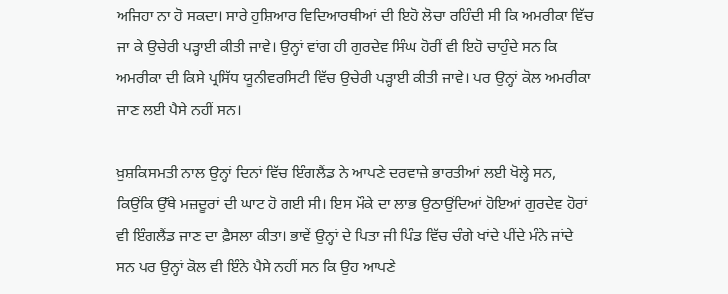ਅਜਿਹਾ ਨਾ ਹੋ ਸਕਦਾ। ਸਾਰੇ ਹੁਸ਼ਿਆਰ ਵਿਦਿਆਰਥੀਆਂ ਦੀ ਇਹੋ ਲੋਚਾ ਰਹਿੰਦੀ ਸੀ ਕਿ ਅਮਰੀਕਾ ਵਿੱਚ ਜਾ ਕੇ ਉਚੇਰੀ ਪੜ੍ਹਾਈ ਕੀਤੀ ਜਾਵੇ। ਉਨ੍ਹਾਂ ਵਾਂਗ ਹੀ ਗੁਰਦੇਵ ਸਿੰਘ ਹੋਰੀਂ ਵੀ ਇਹੋ ਚਾਹੁੰਦੇ ਸਨ ਕਿ ਅਮਰੀਕਾ ਦੀ ਕਿਸੇ ਪ੍ਰਸਿੱਧ ਯੂਨੀਵਰਸਿਟੀ ਵਿੱਚ ਉਚੇਰੀ ਪੜ੍ਹਾਈ ਕੀਤੀ ਜਾਵੇ। ਪਰ ਉਨ੍ਹਾਂ ਕੋਲ ਅਮਰੀਕਾ ਜਾਣ ਲਈ ਪੈਸੇ ਨਹੀਂ ਸਨ।

ਖ਼ੁਸ਼ਕਿਸਮਤੀ ਨਾਲ ਉਨ੍ਹਾਂ ਦਿਨਾਂ ਵਿੱਚ ਇੰਗਲੈਂਡ ਨੇ ਆਪਣੇ ਦਰਵਾਜ਼ੇ ਭਾਰਤੀਆਂ ਲਈ ਖੋਲ੍ਹੇ ਸਨ, ਕਿਉਂਕਿ ਉੱਥੇ ਮਜ਼ਦੂਰਾਂ ਦੀ ਘਾਟ ਹੋ ਗਈ ਸੀ। ਇਸ ਮੌਕੇ ਦਾ ਲਾਭ ਉਠਾਉਂਦਿਆਂ ਹੋਇਆਂ ਗੁਰਦੇਵ ਹੋਰਾਂ ਵੀ ਇੰਗਲੈਂਡ ਜਾਣ ਦਾ ਫ਼ੈਸਲਾ ਕੀਤਾ। ਭਾਵੇਂ ਉਨ੍ਹਾਂ ਦੇ ਪਿਤਾ ਜੀ ਪਿੰਡ ਵਿੱਚ ਚੰਗੇ ਖਾਂਦੇ ਪੀਂਦੇ ਮੰਨੇ ਜਾਂਦੇ ਸਨ ਪਰ ਉਨ੍ਹਾਂ ਕੋਲ ਵੀ ਇੰਨੇ ਪੈਸੇ ਨਹੀਂ ਸਨ ਕਿ ਉਹ ਆਪਣੇ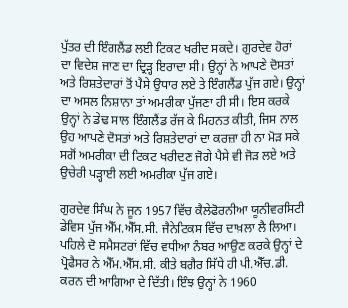ਪੁੱਤਰ ਦੀ ਇੰਗਲੈਂਡ ਲਈ ਟਿਕਟ ਖਰੀਦ ਸਕਦੇ। ਗੁਰਦੇਵ ਹੋਰਾਂ ਦਾ ਵਿਦੇਸ਼ ਜਾਣ ਦਾ ਦ੍ਰਿੜ੍ਹ ਇਰਾਦਾ ਸੀ। ਉਨ੍ਹਾਂ ਨੇ ਆਪਣੇ ਦੋਸਤਾਂ ਅਤੇ ਰਿਸ਼ਤੇਦਾਰਾਂ ਤੋਂ ਪੈਸੇ ਉਧਾਰ ਲਏ ਤੇ ਇੰਗਲੈਂਡ ਪੁੱਜ ਗਏ। ਉਨ੍ਹਾਂ ਦਾ ਅਸਲ ਨਿਸ਼ਾਨਾ ਤਾਂ ਅਮਰੀਕਾ ਪੁੱਜਣਾ ਹੀ ਸੀ। ਇਸ ਕਰਕੇ ਉਨ੍ਹਾਂ ਨੇ ਡੇਢ ਸਾਲ ਇੰਗਲੈਂਡ ਰੱਜ ਕੇ ਮਿਹਨਤ ਕੀਤੀ, ਜਿਸ ਨਾਲ ਉਹ ਆਪਣੇ ਦੋਸਤਾਂ ਅਤੇ ਰਿਸ਼ਤੇਦਾਰਾਂ ਦਾ ਕਰਜ਼ਾ ਹੀ ਨਾ ਮੋੜ ਸਕੇ ਸਗੋਂ ਅਮਰੀਕਾ ਦੀ ਟਿਕਟ ਖਰੀਦਣ ਜੋਗੇ ਪੈਸੇ ਵੀ ਜੋੜ ਲਏ ਅਤੇ ਉਚੇਰੀ ਪੜ੍ਹਾਈ ਲਈ ਅਮਰੀਕਾ ਪੁੱਜ ਗਏ।

ਗੁਰਦੇਵ ਸਿੰਘ ਨੇ ਜੂਨ 1957 ਵਿੱਚ ਕੈਲੇਫੋਰਨੀਆ ਯੂਨੀਵਰਸਿਟੀ ਡੇਵਿਸ ਪੁੱਜ ਐੱਮ.ਐੱਸ.ਸੀ. ਜੈਨੇਟਿਕਸ ਵਿੱਚ ਦਾਖ਼ਲਾ ਲੈ ਲਿਆ। ਪਹਿਲੇ ਦੋ ਸਮੈਸਟਰਾਂ ਵਿੱਚ ਵਧੀਆ ਨੰਬਰ ਆਉਣ ਕਰਕੇ ਉਨ੍ਹਾਂ ਦੇ ਪ੍ਰੋਫੈਸਰ ਨੇ ਐੱਮ.ਐੱਸ.ਸੀ. ਕੀਤੇ ਬਗੈਰ ਸਿੱਧੇ ਹੀ ਪੀ.ਐੱਚ.ਡੀ. ਕਰਨ ਦੀ ਆਗਿਆ ਦੇ ਦਿੱਤੀ। ਇੰਝ ਉਨ੍ਹਾਂ ਨੇ 1960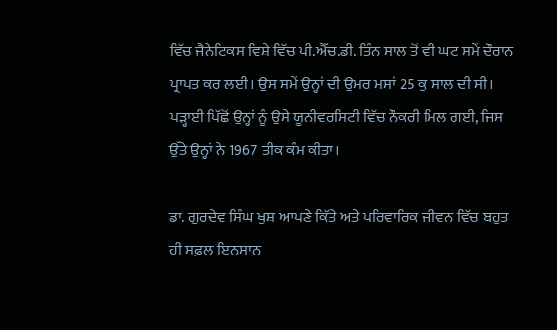ਵਿੱਚ ਜੈਨੇਟਿਕਸ ਵਿਸ਼ੇ ਵਿੱਚ ਪੀ.ਐੱਚ.ਡੀ. ਤਿੰਨ ਸਾਲ ਤੋਂ ਵੀ ਘਟ ਸਮੇਂ ਦੌਰਾਨ ਪ੍ਰਾਪਤ ਕਰ ਲਈ। ਉਸ ਸਮੇਂ ਉਨ੍ਹਾਂ ਦੀ ਉਮਰ ਮਸਾਂ 25 ਕੁ ਸਾਲ ਦੀ ਸੀ। ਪੜ੍ਹਾਈ ਪਿੱਛੋਂ ਉਨ੍ਹਾਂ ਨੂੰ ਉਸੇ ਯੂਨੀਵਰਸਿਟੀ ਵਿੱਚ ਨੌਕਰੀ ਮਿਲ ਗਈ, ਜਿਸ ਉੱਤੇ ਉਨ੍ਹਾਂ ਨੇ 1967 ਤੀਕ ਕੰਮ ਕੀਤਾ।

ਡਾ. ਗੁਰਦੇਵ ਸਿੰਘ ਖੁਸ਼ ਆਪਣੇ ਕਿੱਤੇ ਅਤੇ ਪਰਿਵਾਰਿਕ ਜੀਵਨ ਵਿੱਚ ਬਹੁਤ ਹੀ ਸਫ਼ਲ ਇਨਸਾਨ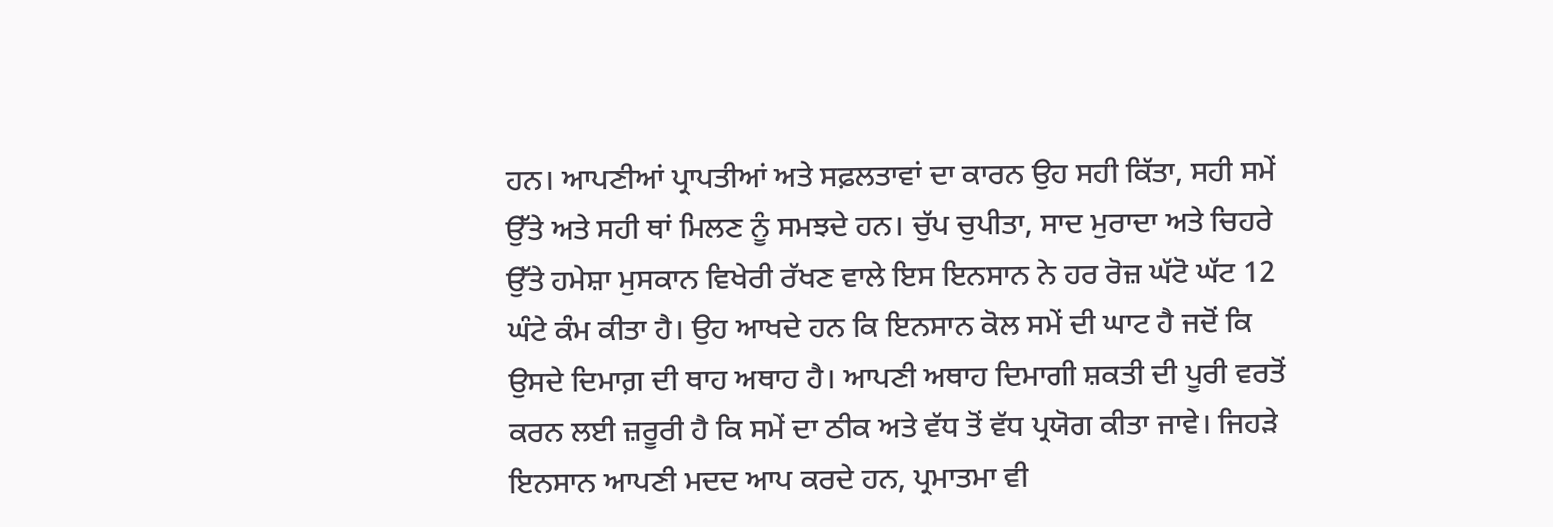ਹਨ। ਆਪਣੀਆਂ ਪ੍ਰਾਪਤੀਆਂ ਅਤੇ ਸਫ਼ਲਤਾਵਾਂ ਦਾ ਕਾਰਨ ਉਹ ਸਹੀ ਕਿੱਤਾ, ਸਹੀ ਸਮੇਂ ਉੱਤੇ ਅਤੇ ਸਹੀ ਥਾਂ ਮਿਲਣ ਨੂੰ ਸਮਝਦੇ ਹਨ। ਚੁੱਪ ਚੁਪੀਤਾ, ਸਾਦ ਮੁਰਾਦਾ ਅਤੇ ਚਿਹਰੇ ਉੱਤੇ ਹਮੇਸ਼ਾ ਮੁਸਕਾਨ ਵਿਖੇਰੀ ਰੱਖਣ ਵਾਲੇ ਇਸ ਇਨਸਾਨ ਨੇ ਹਰ ਰੋਜ਼ ਘੱਟੋ ਘੱਟ 12 ਘੰਟੇ ਕੰਮ ਕੀਤਾ ਹੈ। ਉਹ ਆਖਦੇ ਹਨ ਕਿ ਇਨਸਾਨ ਕੋਲ ਸਮੇਂ ਦੀ ਘਾਟ ਹੈ ਜਦੋਂ ਕਿ ਉਸਦੇ ਦਿਮਾਗ਼ ਦੀ ਥਾਹ ਅਥਾਹ ਹੈ। ਆਪਣੀ ਅਥਾਹ ਦਿਮਾਗੀ ਸ਼ਕਤੀ ਦੀ ਪੂਰੀ ਵਰਤੋਂ ਕਰਨ ਲਈ ਜ਼ਰੂਰੀ ਹੈ ਕਿ ਸਮੇਂ ਦਾ ਠੀਕ ਅਤੇ ਵੱਧ ਤੋਂ ਵੱਧ ਪ੍ਰਯੋਗ ਕੀਤਾ ਜਾਵੇ। ਜਿਹੜੇ ਇਨਸਾਨ ਆਪਣੀ ਮਦਦ ਆਪ ਕਰਦੇ ਹਨ, ਪ੍ਰਮਾਤਮਾ ਵੀ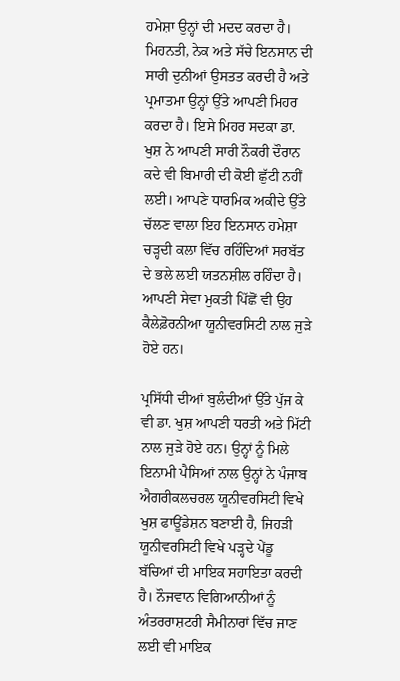ਹਮੇਸ਼ਾ ਉਨ੍ਹਾਂ ਦੀ ਮਦਦ ਕਰਦਾ ਹੈ। ਮਿਹਨਤੀ, ਨੇਕ ਅਤੇ ਸੱਚੇ ਇਨਸਾਨ ਦੀ ਸਾਰੀ ਦੁਨੀਆਂ ਉਸਤਤ ਕਰਦੀ ਹੈ ਅਤੇ ਪ੍ਰਮਾਤਮਾ ਉਨ੍ਹਾਂ ਉੱਤੇ ਆਪਣੀ ਮਿਹਰ ਕਰਦਾ ਹੈ। ਇਸੇ ਮਿਹਰ ਸਦਕਾ ਡਾ. ਖੁਸ਼ ਨੇ ਆਪਣੀ ਸਾਰੀ ਨੌਕਰੀ ਦੌਰਾਨ ਕਦੇ ਵੀ ਬਿਮਾਰੀ ਦੀ ਕੋਈ ਛੁੱਟੀ ਨਹੀਂ ਲਈ। ਆਪਣੇ ਧਾਰਮਿਕ ਅਕੀਦੇ ਉੱਤੇ ਚੱਲਣ ਵਾਲਾ ਇਹ ਇਨਸਾਨ ਹਮੇਸ਼ਾ ਚੜ੍ਹਦੀ ਕਲਾ ਵਿੱਚ ਰਹਿੰਦਿਆਂ ਸਰਬੱਤ ਦੇ ਭਲੇ ਲਈ ਯਤਨਸ਼ੀਲ ਰਹਿੰਦਾ ਹੈ। ਆਪਣੀ ਸੇਵਾ ਮੁਕਤੀ ਪਿੱਛੋਂ ਵੀ ਉਹ ਕੈਲੇਫ਼ੋਰਨੀਆ ਯੂਨੀਵਰਸਿਟੀ ਨਾਲ ਜੁੜੇ ਹੋਏ ਹਨ।

ਪ੍ਰਸਿੱਧੀ ਦੀਆਂ ਬੁਲੰਦੀਆਂ ਉੱਤੇ ਪੁੱਜ ਕੇ ਵੀ ਡਾ. ਖੁਸ਼ ਆਪਣੀ ਧਰਤੀ ਅਤੇ ਮਿੱਟੀ ਨਾਲ ਜੁੜੇ ਹੋਏ ਹਨ। ਉਨ੍ਹਾਂ ਨੂੰ ਮਿਲੇ ਇਨਾਮੀ ਪੈਸਿਆਂ ਨਾਲ ਉਨ੍ਹਾਂ ਨੇ ਪੰਜਾਬ ਐਗਰੀਕਲਚਰਲ ਯੂਨੀਵਰਸਿਟੀ ਵਿਖੇ ਖੁਸ਼ ਫਾਊਂਡੇਸ਼ਨ ਬਣਾਈ ਹੈ, ਜਿਹੜੀ ਯੂਨੀਵਰਸਿਟੀ ਵਿਖੇ ਪੜ੍ਹਦੇ ਪੇਂਡੂ ਬੱਚਿਆਂ ਦੀ ਮਾਇਕ ਸਹਾਇਤਾ ਕਰਦੀ ਹੈ। ਨੌਜਵਾਨ ਵਿਗਿਆਨੀਆਂ ਨੂੰ ਅੰਤਰਰਾਸ਼ਟਰੀ ਸੈਮੀਨਾਰਾਂ ਵਿੱਚ ਜਾਣ ਲਈ ਵੀ ਮਾਇਕ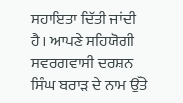ਸਹਾਇਤਾ ਦਿੱਤੀ ਜਾਂਦੀ ਹੈ। ਆਪਣੇ ਸਹਿਯੋਗੀ ਸਵਰਗਵਾਸੀ ਦਰਸ਼ਨ ਸਿੰਘ ਬਰਾੜ ਦੇ ਨਾਮ ਉੱਤੇ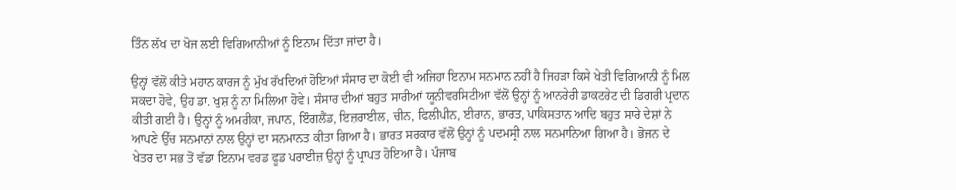ਤਿੰਨ ਲੱਖ ਦਾ ਖੋਜ ਲਈ ਵਿਗਿਆਨੀਆਂ ਨੂੰ ਇਨਾਮ ਦਿੱਤਾ ਜਾਂਦਾ ਹੈ।

ਉਨ੍ਹਾਂ ਵੱਲੋਂ ਕੀਤੇ ਮਹਾਨ ਕਾਰਜ ਨੂੰ ਮੁੱਖ ਰੱਖਦਿਆਂ ਹੋਇਆਂ ਸੰਸਾਰ ਦਾ ਕੋਈ ਵੀ ਅਜਿਹਾ ਇਨਾਮ ਸਨਮਾਨ ਨਹੀਂ ਹੈ ਜਿਹੜਾ ਕਿਸੇ ਖੇਤੀ ਵਿਗਿਆਨੀ ਨੂੰ ਮਿਲ ਸਕਦਾ ਹੋਵੇ, ਉਹ ਡਾ. ਖੁਸ਼ ਨੂੰ ਨਾ ਮਿਲਿਆ ਹੋਵੇ। ਸੰਸਾਰ ਦੀਆਂ ਬਹੁਤ ਸਾਰੀਆਂ ਯੂਨੀਵਰਸਿਟੀਆ ਵੱਲੋਂ ਉਨ੍ਹਾਂ ਨੂੰ ਆਨਰੇਰੀ ਡਾਕਟਰੇਟ ਦੀ ਡਿਗਰੀ ਪ੍ਰਦਾਨ ਕੀਤੀ ਗਈ ਹੈ। ਉਨ੍ਹਾਂ ਨੂੰ ਅਮਰੀਕਾ, ਜਪਾਨ, ਇੰਗਲੈਂਡ, ਇਜ਼ਰਾਈਲ, ਚੀਨ, ਫਿਲੀਪੀਨ, ਈਰਾਨ, ਭਾਰਤ, ਪਾਕਿਸਤਾਨ ਆਦਿ ਬਹੁਤ ਸਾਰੇ ਦੇਸ਼ਾਂ ਨੇ ਆਪਣੇ ਉੱਚ ਸਨਮਾਨਾਂ ਨਾਲ ਉਨ੍ਹਾਂ ਦਾ ਸਨਮਾਨਤ ਕੀਤਾ ਗਿਆ ਹੈ। ਭਾਰਤ ਸਰਕਾਰ ਵੱਲੋਂ ਉਨ੍ਹਾਂ ਨੂੰ ਪਦਮਸ੍ਰੀ ਨਾਲ ਸਨਮਾਨਿਆ ਗਿਆ ਹੈ। ਭੋਜਨ ਦੇ ਖੇਤਰ ਦਾ ਸਭ ਤੋਂ ਵੱਡਾ ਇਨਾਮ ਵਰਡ ਫੂਡ ਪਰਾਈਜ਼ ਉਨ੍ਹਾਂ ਨੂੰ ਪ੍ਰਾਪਤ ਹੋਇਆ ਹੈ। ਪੰਜਾਬ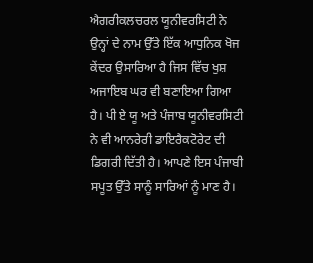ਐਗਰੀਕਲਚਰਲ ਯੂਨੀਵਰਸਿਟੀ ਨੇ ਉਨ੍ਹਾਂ ਦੇ ਨਾਮ ਉੱਤੇ ਇੱਕ ਆਧੁਨਿਕ ਖੋਜ ਕੇਂਦਰ ਉਸਾਰਿਆ ਹੈ ਜਿਸ ਵਿੱਚ ਖੁਸ਼ ਅਜਾਇਬ ਘਰ ਵੀ ਬਣਾਇਆ ਗਿਆ ਹੈ। ਪੀ ਏ ਯੂ ਅਤੇ ਪੰਜਾਬ ਯੂਨੀਵਰਸਿਟੀ ਨੇ ਵੀ ਆਨਰੇਰੀ ਡਾਇਰੈਕਟੋਰੇਟ ਦੀ ਡਿਗਰੀ ਦਿੱਤੀ ਹੈ। ਆਪਣੇ ਇਸ ਪੰਜਾਬੀ ਸਪੂਤ ਉੱਤੇ ਸਾਨੂੰ ਸਾਰਿਆਂ ਨੂੰ ਮਾਣ ਹੈ।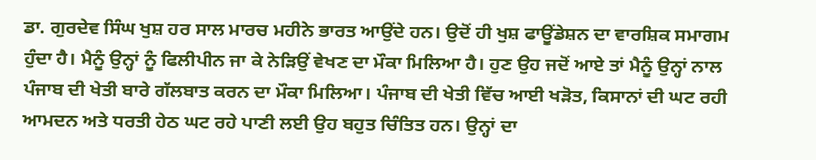ਡਾ. ਗੁਰਦੇਵ ਸਿੰਘ ਖੁਸ਼ ਹਰ ਸਾਲ ਮਾਰਚ ਮਹੀਨੇ ਭਾਰਤ ਆਉਂਦੇ ਹਨ। ਉਦੋਂ ਹੀ ਖੁਸ਼ ਫਾਊਂਡੇਸ਼ਨ ਦਾ ਵਾਰਸ਼ਿਕ ਸਮਾਗਮ ਹੁੰਦਾ ਹੈ। ਮੈਨੂੰ ਉਨ੍ਹਾਂ ਨੂੰ ਫਿਲੀਪੀਨ ਜਾ ਕੇ ਨੇੜਿਉਂ ਵੇਖਣ ਦਾ ਮੌਕਾ ਮਿਲਿਆ ਹੈ। ਹੁਣ ਉਹ ਜਦੋਂ ਆਏ ਤਾਂ ਮੈਨੂੰ ਉਨ੍ਹਾਂ ਨਾਲ ਪੰਜਾਬ ਦੀ ਖੇਤੀ ਬਾਰੇ ਗੱਲਬਾਤ ਕਰਨ ਦਾ ਮੌਕਾ ਮਿਲਿਆ। ਪੰਜਾਬ ਦੀ ਖੇਤੀ ਵਿੱਚ ਆਈ ਖੜੋਤ, ਕਿਸਾਨਾਂ ਦੀ ਘਟ ਰਹੀ ਆਮਦਨ ਅਤੇ ਧਰਤੀ ਹੇਠ ਘਟ ਰਹੇ ਪਾਣੀ ਲਈ ਉਹ ਬਹੁਤ ਚਿੰਤਿਤ ਹਨ। ਉਨ੍ਹਾਂ ਦਾ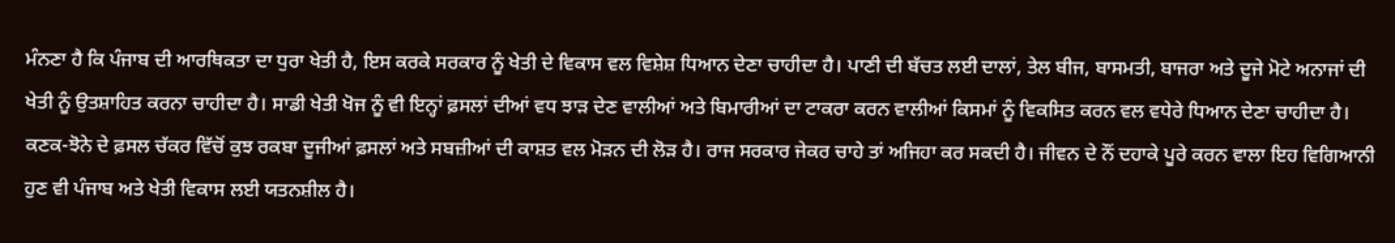ਮੰਨਣਾ ਹੈ ਕਿ ਪੰਜਾਬ ਦੀ ਆਰਥਿਕਤਾ ਦਾ ਧੁਰਾ ਖੇਤੀ ਹੈ, ਇਸ ਕਰਕੇ ਸਰਕਾਰ ਨੂੰ ਖੇਤੀ ਦੇ ਵਿਕਾਸ ਵਲ ਵਿਸ਼ੇਸ਼ ਧਿਆਨ ਦੇਣਾ ਚਾਹੀਦਾ ਹੈ। ਪਾਣੀ ਦੀ ਬੱਚਤ ਲਈ ਦਾਲਾਂ, ਤੇਲ ਬੀਜ, ਬਾਸਮਤੀ, ਬਾਜਰਾ ਅਤੇ ਦੂਜੇ ਮੋਟੇ ਅਨਾਜਾਂ ਦੀ ਖੇਤੀ ਨੂੰ ਉਤਸ਼ਾਹਿਤ ਕਰਨਾ ਚਾਹੀਦਾ ਹੈ। ਸਾਡੀ ਖੇਤੀ ਖੋਜ ਨੂੰ ਵੀ ਇਨ੍ਹਾਂ ਫ਼ਸਲਾਂ ਦੀਆਂ ਵਧ ਝਾੜ ਦੇਣ ਵਾਲੀਆਂ ਅਤੇ ਬਿਮਾਰੀਆਂ ਦਾ ਟਾਕਰਾ ਕਰਨ ਵਾਲੀਆਂ ਕਿਸਮਾਂ ਨੂੰ ਵਿਕਸਿਤ ਕਰਨ ਵਲ ਵਧੇਰੇ ਧਿਆਨ ਦੇਣਾ ਚਾਹੀਦਾ ਹੈ। ਕਣਕ-ਝੋਨੇ ਦੇ ਫ਼ਸਲ ਚੱਕਰ ਵਿੱਚੋਂ ਕੁਝ ਰਕਬਾ ਦੂਜੀਆਂ ਫ਼ਸਲਾਂ ਅਤੇ ਸਬਜ਼ੀਆਂ ਦੀ ਕਾਸ਼ਤ ਵਲ ਮੋੜਨ ਦੀ ਲੋੜ ਹੈ। ਰਾਜ ਸਰਕਾਰ ਜੇਕਰ ਚਾਹੇ ਤਾਂ ਅਜਿਹਾ ਕਰ ਸਕਦੀ ਹੈ। ਜੀਵਨ ਦੇ ਨੌਂ ਦਹਾਕੇ ਪੂਰੇ ਕਰਨ ਵਾਲਾ ਇਹ ਵਿਗਿਆਨੀ ਹੁਣ ਵੀ ਪੰਜਾਬ ਅਤੇ ਖੇਤੀ ਵਿਕਾਸ ਲਈ ਯਤਨਸ਼ੀਲ ਹੈ।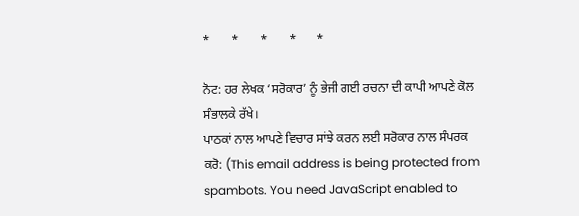*       *       *       *      *

ਨੋਟ: ਹਰ ਲੇਖਕ ‘ਸਰੋਕਾਰ’ ਨੂੰ ਭੇਜੀ ਗਈ ਰਚਨਾ ਦੀ ਕਾਪੀ ਆਪਣੇ ਕੋਲ ਸੰਭਾਲਕੇ ਰੱਖੇ।
ਪਾਠਕਾਂ ਨਾਲ ਆਪਣੇ ਵਿਚਾਰ ਸਾਂਝੇ ਕਰਨ ਲਈ ਸਰੋਕਾਰ ਨਾਲ ਸੰਪਰਕ ਕਰੋ: (This email address is being protected from spambots. You need JavaScript enabled to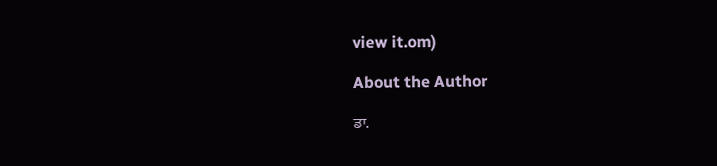view it.om)

About the Author

ਡਾ.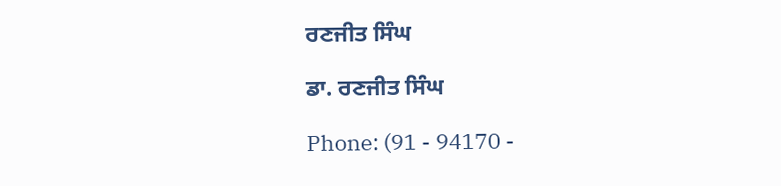ਰਣਜੀਤ ਸਿੰਘ

ਡਾ. ਰਣਜੀਤ ਸਿੰਘ

Phone: (91 - 94170 -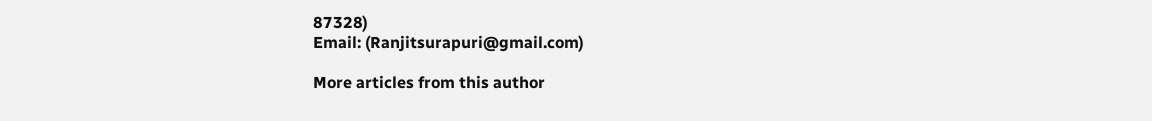87328)
Email: (Ranjitsurapuri@gmail.com)

More articles from this author